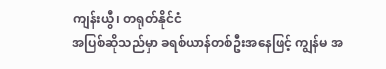ကျန်းယွီ၊ တရုတ်နိုင်ငံ
အပြစ်ဆိုသည်မှာ ခရစ်ယာန်တစ်ဦးအနေဖြင့် ကျွန်မ အ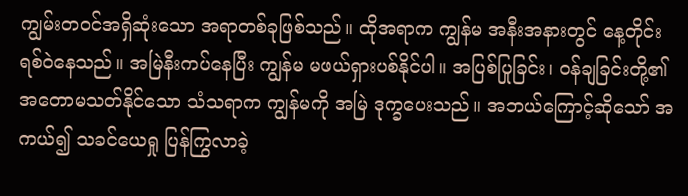ကျွမ်းတဝင်အရှိဆုံးသော အရာတစ်ခုဖြစ်သည်။ ထိုအရာက ကျွန်မ အနီးအနားတွင် နေ့တိုင်း ရစ်ဝဲနေသည်။ အမြဲနီးကပ်နေပြီး ကျွန်မ မဖယ်ရှားပစ်နိုင်ပါ။ အပြစ်ပြုခြင်း၊ ဝန်ချခြင်းတို့၏အတောမသတ်နိုင်သော သံသရာက ကျွန်မကို အမြဲ ဒုက္ခပေးသည်။ အဘယ်ကြောင့်ဆိုသော် အကယ်၍ သခင်ယေရှု ပြန်ကြွလာခဲ့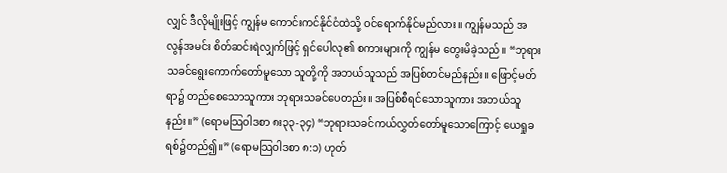လျှင် ဒီလိုမျိုးဖြင့် ကျွန်မ ကောင်းကင်နိုင်ငံထဲသို့ ဝင်ရောက်နိုင်မည်လား။ ကျွန်မသည် အလွန်အမင်း စိတ်ဆင်းရဲလျှက်ဖြင့် ရှင်ပေါလု၏ စကားများကို ကျွန်မ တွေးမိခဲ့သည်။ “ဘုရားသခင်ရွေးကောက်တော်မူသော သူတို့ကို အဘယ်သူသည် အပြစ်တင်မည်နည်း။ ဖြောင့်မတ်ရာ၌ တည်စေသောသူကား ဘုရားသခင်ပေတည်း။ အပြစ်စီရင်သောသူကား အဘယ်သူနည်း။” (ရောမသြဝါဒစာ ၈း၃၃-၃၄) “ဘုရားသခင်ကယ်လွှတ်တော်မူသောကြောင့် ယေရှုခရစ်၌တည်၍။” (ရောမသြဝါဒစာ ၈:၁) ဟုတ်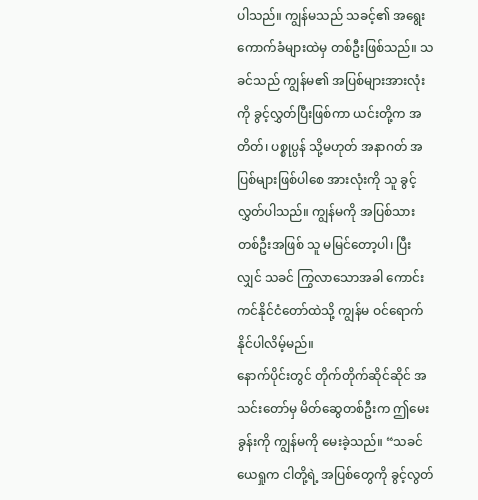ပါသည်။ ကျွန်မသည် သခင့်၏ အရွေးကောက်ခံများထဲမှ တစ်ဦးဖြစ်သည်။ သခင်သည် ကျွန်မ၏ အပြစ်များအားလုံးကို ခွင့်လွှတ်ပြီးဖြစ်ကာ ယင်းတို့က အတိတ်၊ ပစ္စုပ္ပန် သို့မဟုတ် အနာဂတ် အပြစ်များဖြစ်ပါစေ အားလုံးကို သူ ခွင့်လွှတ်ပါသည်။ ကျွန်မကို အပြစ်သားတစ်ဦးအဖြစ် သူ မမြင်တော့ပါ၊ ပြီးလျှင် သခင် ကြွလာသောအခါ ကောင်းကင်နိုင်ငံတော်ထဲသို့ ကျွန်မ ဝင်ရောက်နိုင်ပါလိမ့်မည်။
နောက်ပိုင်းတွင် တိုက်တိုက်ဆိုင်ဆိုင် အသင်းတော်မှ မိတ်ဆွေတစ်ဦးက ဤမေးခွန်းကို ကျွန်မကို မေးခဲ့သည်။ “သခင်ယေရှုက ငါတို့ရဲ့ အပြစ်တွေကို ခွင့်လွတ်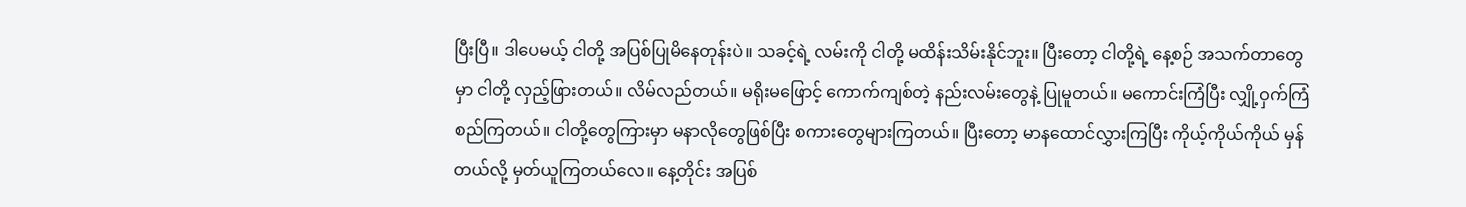ပြီးပြီ။ ဒါပေမယ့် ငါတို့ အပြစ်ပြုမိနေတုန်းပဲ။ သခင့်ရဲ့ လမ်းကို ငါတို့ မထိန်းသိမ်းနိုင်ဘူး။ ပြီးတော့ ငါတို့ရဲ့ နေ့စဉ် အသက်တာတွေမှာ ငါတို့ လှည့်ဖြားတယ်။ လိမ်လည်တယ်။ မရိုးမဖြောင့် ကောက်ကျစ်တဲ့ နည်းလမ်းတွေနဲ့ ပြုမူတယ်။ မကောင်းကြံပြီး လျှို့ဝှက်ကြံစည်ကြတယ်။ ငါတို့တွေကြားမှာ မနာလိုတွေဖြစ်ပြီး စကားတွေများကြတယ်။ ပြီးတော့ မာနထောင်လွှားကြပြီး ကိုယ့်ကိုယ်ကိုယ် မှန်တယ်လို့ မှတ်ယူကြတယ်လေ။ နေ့တိုင်း အပြစ်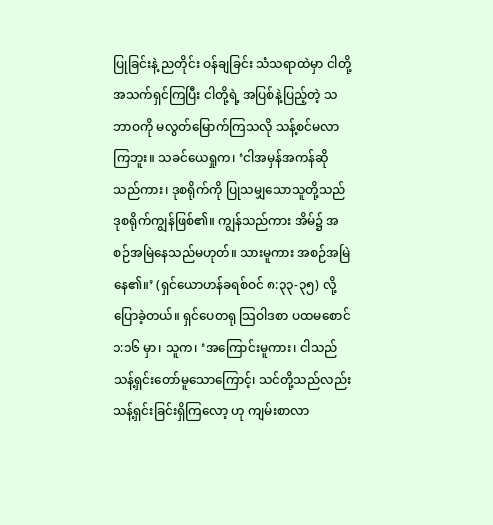ပြုခြင်းနဲ့ ညတိုင်း ဝန်ချခြင်း သံသရာထဲမှာ ငါတို့ အသက်ရှင်ကြပြီး ငါတို့ရဲ့ အပြစ်နဲ့ပြည့်တဲ့ သဘာဝကို မလွတ်မြောက်ကြသလို သန့်စင်မလာကြဘူး။ သခင်ယေရှုက၊ ‘ငါအမှန်အကန်ဆို သည်ကား၊ ဒုစရိုက်ကို ပြုသမျှသောသူတို့သည် ဒုစရိုက်ကျွန်ဖြစ်၏။ ကျွန်သည်ကား အိမ်၌ အစဉ်အမြဲနေသည်မဟုတ်။ သားမူကား အစဉ်အမြဲနေ၏။’ (ရှင်ယောဟန်ခရစ်ဝင် ၈:၃၃-၃၅) လို့ ပြောခဲ့တယ်။ ရှင်ပေတရု သြဝါဒစာ ပထမစောင် ၁:၁၆ မှာ၊ သူက၊ ‘အကြောင်းမူကား၊ ငါသည်သန့်ရှင်းတော်မူသောကြောင့်၊ သင်တို့သည်လည်း သန့်ရှင်းခြင်းရှိကြလော့ ဟု ကျမ်းစာလာ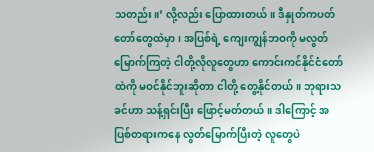သတည်း။’ လို့လည်း ပြောထားတယ်။ ဒီနှုတ်ကပတ်တော်တွေထဲမှာ၊ အပြစ်ရဲ့ ကျေးကျွန်ဘဝကို မလွတ်မြောက်ကြတဲ့ ငါတို့လိုလူတွေဟာ ကောင်းကင်နိုင်ငံတော်ထဲကို မဝင်နိုင်ဘူးဆိုတာ ငါတို့ တွေ့နိုင်တယ်။ ဘုရားသခင်ဟာ သန့်ရှင်းပြီး ဖြောင့်မတ်တယ်။ ဒါကြောင့် အပြစ်တရားကနေ လွတ်မြောက်ပြီးတဲ့ လူတွေပဲ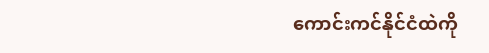ကောင်းကင်နိုင်ငံထဲကို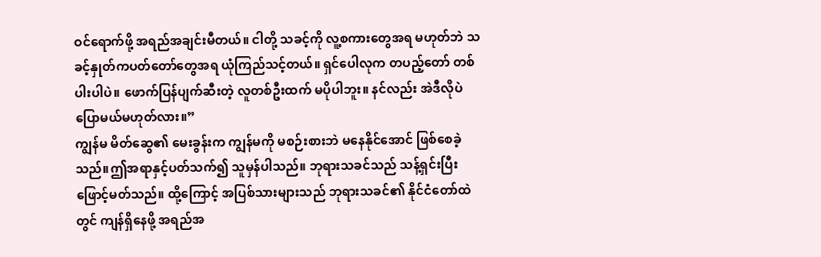ဝင်ရောက်ဖို့ အရည်အချင်းမီတယ်။ ငါတို့ သခင့်ကို လူ့စကားတွေအရ မဟုတ်ဘဲ သခင့်နှုတ်ကပတ်တော်တွေအရ ယုံကြည်သင့်တယ်။ ရှင်ပေါလုက တပည့်တော် တစ်ပါးပါပဲ။ ဖောက်ပြန်ပျက်ဆီးတဲ့ လူတစ်ဦးထက် မပိုပါဘူး။ နင်လည်း အဲဒီလိုပဲ ပြောမယ်မဟုတ်လား။”
ကျွန်မ မိတ်ဆွေ၏ မေးခွန်းက ကျွန်မကို မစဉ်းစားဘဲ မနေနိုင်အောင် ဖြစ်စေခဲ့သည်။ဤအရာနှင့်ပတ်သက်၍ သူမှန်ပါသည်။ ဘုရားသခင်သည် သန့်ရှင်းပြီး ဖြောင့်မတ်သည်။ ထို့ကြောင့် အပြစ်သားများသည် ဘုရားသခင်၏ နိုင်ငံတော်ထဲတွင် ကျန်ရှိနေဖို့ အရည်အ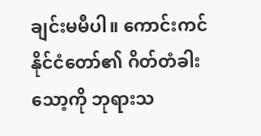ချင်းမမီပါ။ ကောင်းကင်နိုင်ငံတော်၏ ဂိတ်တံခါးသော့ကို ဘုရားသ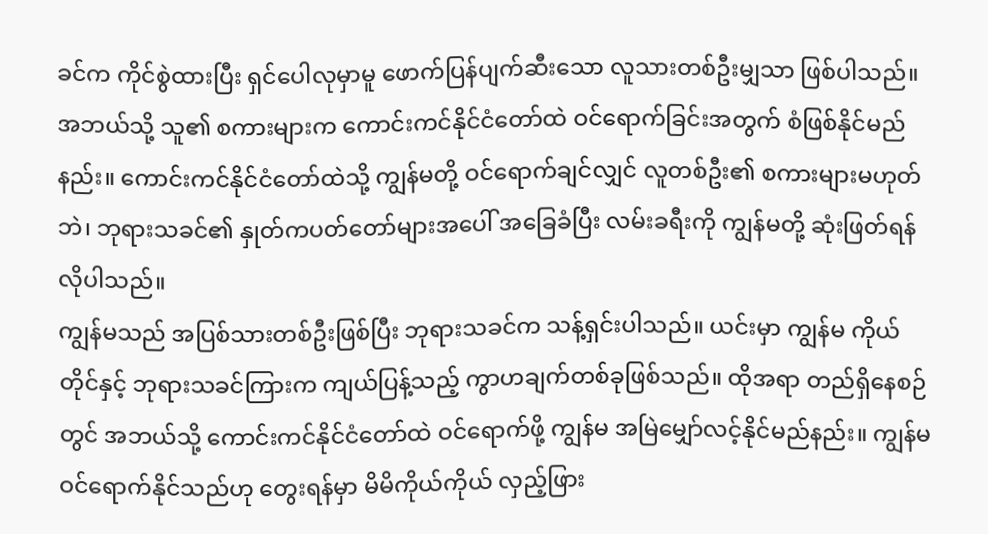ခင်က ကိုင်စွဲထားပြီး ရှင်ပေါလုမှာမူ ဖောက်ပြန်ပျက်ဆီးသော လူသားတစ်ဦးမျှသာ ဖြစ်ပါသည်။ အဘယ်သို့ သူ၏ စကားများက ကောင်းကင်နိုင်ငံတော်ထဲ ဝင်ရောက်ခြင်းအတွက် စံဖြစ်နိုင်မည်နည်း။ ကောင်းကင်နိုင်ငံတော်ထဲသို့ ကျွန်မတို့ ဝင်ရောက်ချင်လျှင် လူတစ်ဦး၏ စကားများမဟုတ်ဘဲ၊ ဘုရားသခင်၏ နှုတ်ကပတ်တော်များအပေါ် အခြေခံပြီး လမ်းခရီးကို ကျွန်မတို့ ဆုံးဖြတ်ရန်လိုပါသည်။
ကျွန်မသည် အပြစ်သားတစ်ဦးဖြစ်ပြီး ဘုရားသခင်က သန့်ရှင်းပါသည်။ ယင်းမှာ ကျွန်မ ကိုယ်တိုင်နှင့် ဘုရားသခင်ကြားက ကျယ်ပြန့်သည့် ကွာဟချက်တစ်ခုဖြစ်သည်။ ထိုအရာ တည်ရှိနေစဉ်တွင် အဘယ်သို့ ကောင်းကင်နိုင်ငံတော်ထဲ ဝင်ရောက်ဖို့ ကျွန်မ အမြဲမျှော်လင့်နိုင်မည်နည်း။ ကျွန်မဝင်ရောက်နိုင်သည်ဟု တွေးရန်မှာ မိမိကိုယ်ကိုယ် လှည့်ဖြား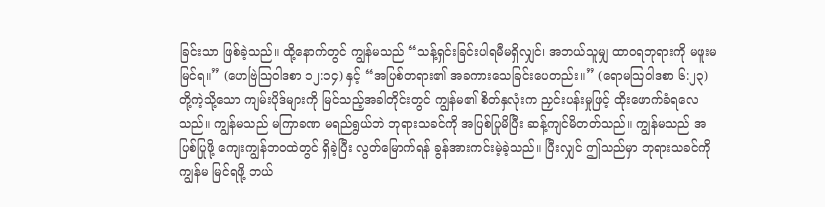ခြင်းသာ ဖြစ်ခဲ့သည်။ ထို့နောက်တွင် ကျွန်မသည် “သန့်ရှင်းခြင်းပါရမီမရှိလျှင်၊ အဘယ်သူမျှ ထာဝရဘုရားကို မဖူးမမြင်ရ။” (ဟေဗြဲသြဝါဒစာ ၁၂:၁၄) နှင့် “အပြစ်တရား၏ အခကားသေခြင်းပေတည်း။” (ရောမသြဝါဒစာ ၆:၂၃) တို့ကဲ့သို့သော ကျမ်းပိုဒ်များကို မြင်သည့်အခါတိုင်းတွင် ကျွန်မ၏ စိတ်နှလုံးက ညှင်းပန်းမှုဖြင့် ထိုးဖောက်ခံရလေသည်။ ကျွန်မသည် မကြာခဏ မရည်ရွယ်ဘဲ ဘုရားသခင်ကို အပြစ်ပြုမိပြီး ဆန့်ကျင်မိတတ်သည်။ ကျွန်မသည် အပြစ်ပြုဖို့ ကျေးကျွန်ဘဝထဲတွင် ရှိခဲ့ပြီး လွတ်မြောက်ရန် ခွန်အားကင်းမဲ့ခဲ့သည်။ ပြီးလျှင် ဤသည်မှာ ဘုရားသခင်ကို ကျွန်မ မြင်ရဖို့ ဘယ်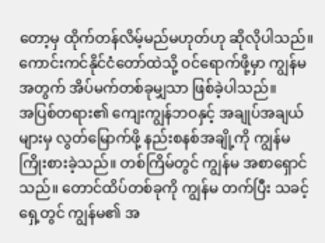တော့မှ ထိုက်တန်လိမ့်မည်မဟုတ်ဟု ဆိုလိုပါသည်။ ကောင်းကင်နိုင်ငံတော်ထဲသို့ ဝင်ရောက်ဖို့မှာ ကျွန်မအတွက် အိပ်မက်တစ်ခုမျှသာ ဖြစ်ခဲ့ပါသည်။
အပြစ်တရား၏ ကျေးကျွန်ဘဝနှင့် အချုပ်အချယ်များမှ လွတ်မြောက်ဖို့ နည်းစနစ်အချို့ကို ကျွန်မ ကြိုးစားခဲ့သည်။ တစ်ကြိမ်တွင် ကျွန်မ အစာရှောင်သည်။ တောင်ထိပ်တစ်ခုကို ကျွန်မ တက်ပြီး သခင့်ရှေ့တွင် ကျွန်မ၏ အ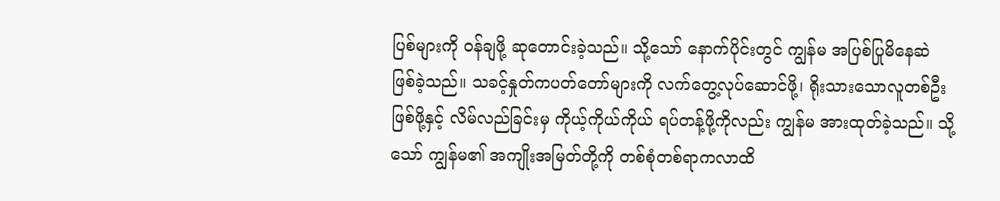ပြစ်များကို ဝန်ချဖို့ ဆုတောင်းခဲ့သည်။ သို့သော် နောက်ပိုင်းတွင် ကျွန်မ အပြစ်ပြုမိနေဆဲ ဖြစ်ခဲ့သည်။ သခင့်နှုတ်ကပတ်တော်များကို လက်တွေ့လုပ်ဆောင်ဖို့၊ ရိုးသားသောလူတစ်ဦးဖြစ်ဖို့နှင့် လိမ်လည်ခြင်းမှ ကိုယ့်ကိုယ်ကိုယ် ရပ်တန့်ဖို့ကိုလည်း ကျွန်မ အားထုတ်ခဲ့သည်။ သို့သော် ကျွန်မ၏ အကျိုးအမြတ်တို့ကို တစ်စုံတစ်ရာကလာထိ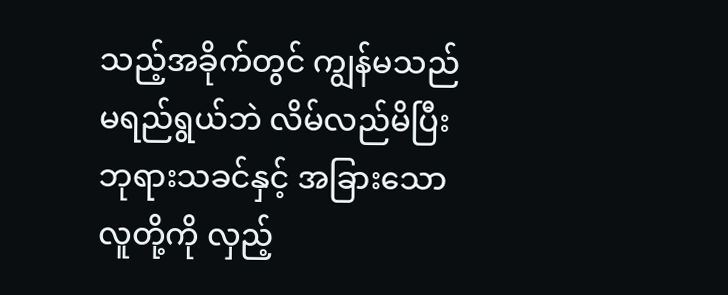သည့်အခိုက်တွင် ကျွန်မသည် မရည်ရွယ်ဘဲ လိမ်လည်မိပြီး ဘုရားသခင်နှင့် အခြားသော လူတို့ကို လှည့်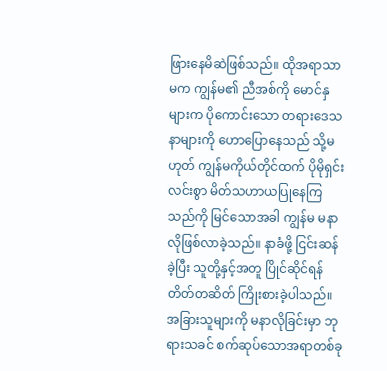ဖြားနေမိဆဲဖြစ်သည်။ ထိုအရာသာမက ကျွန်မ၏ ညီအစ်ကို မောင်နှများက ပိုကောင်းသော တရားဒေသနာများကို ဟောပြောနေသည် သို့မဟုတ် ကျွန်မကိုယ်တိုင်ထက် ပိုမိုရှင်းလင်းစွာ မိတ်သဟာယပြုနေကြသည်ကို မြင်သောအခါ ကျွန်မ မနာလိုဖြစ်လာခဲ့သည်။ နာခံဖို့ ငြင်းဆန်ခဲ့ပြီး သူတို့နှင့်အတူ ပြိုင်ဆိုင်ရန် တိတ်တဆိတ် ကြိုးစားခဲ့ပါသည်။ အခြားသူများကို မနာလိုခြင်းမှာ ဘုရားသခင် စက်ဆုပ်သောအရာတစ်ခု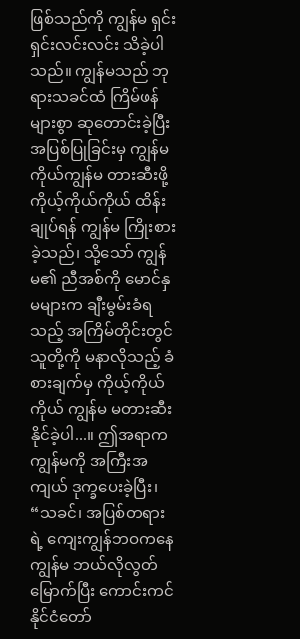ဖြစ်သည်ကို ကျွန်မ ရှင်းရှင်းလင်းလင်း သိခဲ့ပါသည်။ ကျွန်မသည် ဘုရားသခင်ထံ ကြိမ်ဖန်များစွာ ဆုတောင်းခဲ့ပြီး အပြစ်ပြုခြင်းမှ ကျွန်မကိုယ်ကျွန်မ တားဆီးဖို့ ကိုယ့်ကိုယ်ကိုယ် ထိန်းချုပ်ရန် ကျွန်မ ကြိုးစားခဲ့သည်၊ သို့သော် ကျွန်မ၏ ညီအစ်ကို မောင်နှမများက ချီးမွမ်းခံရသည့် အကြိမ်တိုင်းတွင် သူတို့ကို မနာလိုသည့် ခံစားချက်မှ ကိုယ့်ကိုယ်ကိုယ် ကျွန်မ မတားဆီးနိုင်ခဲ့ပါ...။ ဤအရာက ကျွန်မကို အကြီးအကျယ် ဒုက္ခပေးခဲ့ပြီး၊ “သခင်၊ အပြစ်တရားရဲ့ ကျေးကျွန်ဘဝကနေ ကျွန်မ ဘယ်လိုလွတ်မြောက်ပြီး ကောင်းကင်နိုင်ငံတော်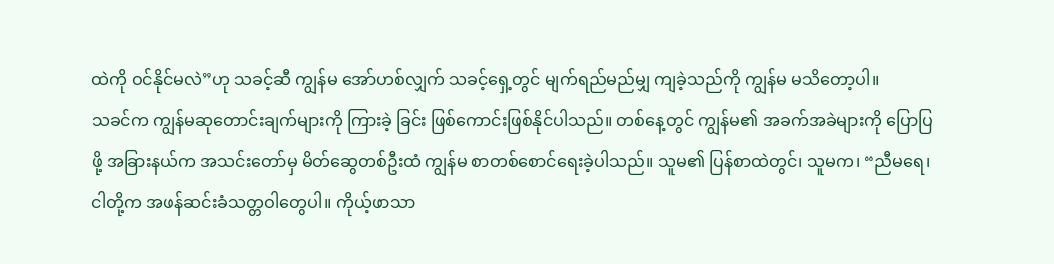ထဲကို ဝင်နိုင်မလဲ”ဟု သခင့်ဆီ ကျွန်မ အော်ဟစ်လျှက် သခင့်ရှေ့တွင် မျက်ရည်မည်မျှ ကျခဲ့သည်ကို ကျွန်မ မသိတော့ပါ။
သခင်က ကျွန်မဆုတောင်းချက်များကို ကြားခဲ့ ခြင်း ဖြစ်ကောင်းဖြစ်နိုင်ပါသည်။ တစ်နေ့တွင် ကျွန်မ၏ အခက်အခဲများကို ပြောပြဖို့ အခြားနယ်က အသင်းတော်မှ မိတ်ဆွေတစ်ဦးထံ ကျွန်မ စာတစ်စောင်ရေးခဲ့ပါသည်။ သူမ၏ ပြန်စာထဲတွင်၊ သူမက၊ “ညီမရေ၊ ငါတို့က အဖန်ဆင်းခံသတ္တဝါတွေပါ။ ကိုယ့်ဖာသာ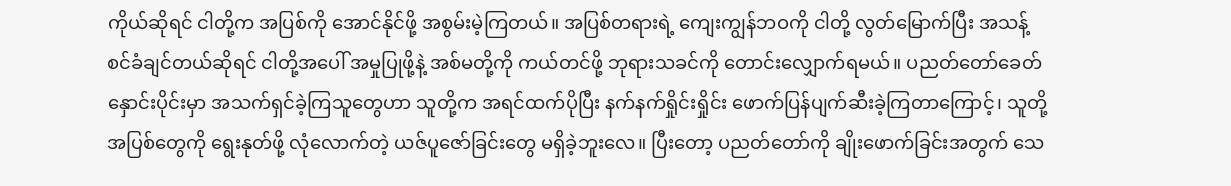ကိုယ်ဆိုရင် ငါတို့က အပြစ်ကို အောင်နိုင်ဖို့ အစွမ်းမဲ့ကြတယ်။ အပြစ်တရားရဲ့ ကျေးကျွန်ဘဝကို ငါတို့ လွတ်မြောက်ပြီး အသန့်စင်ခံချင်တယ်ဆိုရင် ငါတို့အပေါ် အမှုပြုဖို့နဲ့ အစ်မတို့ကို ကယ်တင်ဖို့ ဘုရားသခင်ကို တောင်းလျှောက်ရမယ်။ ပညတ်တော်ခေတ်နှောင်းပိုင်းမှာ အသက်ရှင်ခဲ့ကြသူတွေဟာ သူတို့က အရင်ထက်ပိုပြီး နက်နက်ရှိုင်းရှိုင်း ဖောက်ပြန်ပျက်ဆီးခဲ့ကြတာကြောင့်၊ သူတို့ အပြစ်တွေကို ရွေးနုတ်ဖို့ လုံလောက်တဲ့ ယဇ်ပူဇော်ခြင်းတွေ မရှိခဲ့ဘူးလေ။ ပြီးတော့ ပညတ်တော်ကို ချိုးဖောက်ခြင်းအတွက် သေ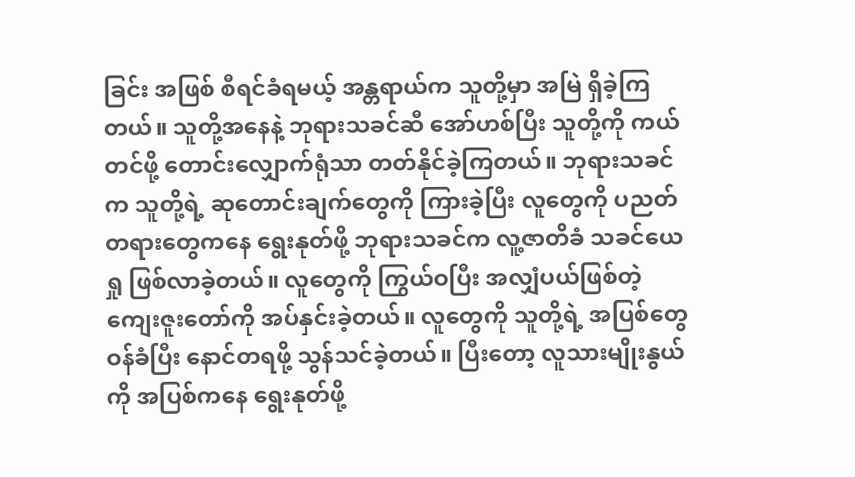ခြင်း အဖြစ် စီရင်ခံရမယ့် အန္တရာယ်က သူတို့မှာ အမြဲ ရှိခဲ့ကြတယ်။ သူတို့အနေနဲ့ ဘုရားသခင်ဆီ အော်ဟစ်ပြီး သူတို့ကို ကယ်တင်ဖို့ တောင်းလျှောက်ရုံသာ တတ်နိုင်ခဲ့ကြတယ်။ ဘုရားသခင်က သူတို့ရဲ့ ဆုတောင်းချက်တွေကို ကြားခဲ့ပြီး လူတွေကို ပညတ်တရားတွေကနေ ရွေးနုတ်ဖို့ ဘုရားသခင်က လူ့ဇာတိခံ သခင်ယေရှု ဖြစ်လာခဲ့တယ်။ လူတွေကို ကြွယ်ဝပြီး အလျှံပယ်ဖြစ်တဲ့ ကျေးဇူးတော်ကို အပ်နှင်းခဲ့တယ်။ လူတွေကို သူတို့ရဲ့ အပြစ်တွေ ဝန်ခံပြီး နောင်တရဖို့ သွန်သင်ခဲ့တယ်။ ပြီးတော့ လူသားမျိုးနွယ်ကို အပြစ်ကနေ ရွေးနုတ်ဖို့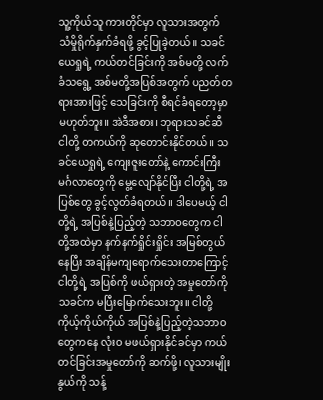သူ့ကိုယ်သူ ကားတိုင်မှာ လူသားအတွက် သံမှိုရိုက်နှက်ခံရဖို့ ခွင့်ပြုခဲ့တယ်။ သခင်ယေရှုရဲ့ ကယ်တင်ခြင်းကို အစ်မတို့ လက်ခံသရွေ့ အစ်မတို့အပြစ်အတွက် ပညတ်တရားအားဖြင့် သေခြင်းကို စီရင်ခံရတော့မှာ မဟုတ်ဘူး။ အဲဒီအစား၊ ဘုရားသခင်ဆီ ငါတို့ တကယ်ကို ဆုတောင်းနိုင်တယ်။ သခင်ယေရှုရဲ့ ကျေးဇူးတော်နဲ့ ကောင်းကြီးမင်္ဂလာတွေကို မွေ့လျော်နိုင်ပြီး ငါတို့ရဲ့ အပြစ်တွေ ခွင့်လွတ်ခံရတယ်။ ဒါပေမယ့် ငါတို့ရဲ့ အပြစ်နဲ့ပြည့်တဲ့ သဘာဝတွေက ငါတို့အထဲမှာ နက်နက်ရှိုင်းရှိုင်း အမြစ်တွယ်နေပြီး အချိန်မကျရောက်သေးတာကြောင့် ငါတို့ရဲ့ အပြစ်ကို ဖယ်ရှားတဲ့ အမှုတော်ကို သခင်က မပြီးမြောက်သေးဘူး။ ငါတို့ ကိုယ့်ကိုယ်ကိုယ် အပြစ်နဲ့ပြည့်တဲ့သဘာဝတွေကနေ လုံးဝ မဖယ်ရှားနိုင်ခင်မှာ ကယ်တင်ခြင်းအမှုတော်ကို ဆက်ဖို့၊ လူသားမျိုးနွယ်ကို သန့်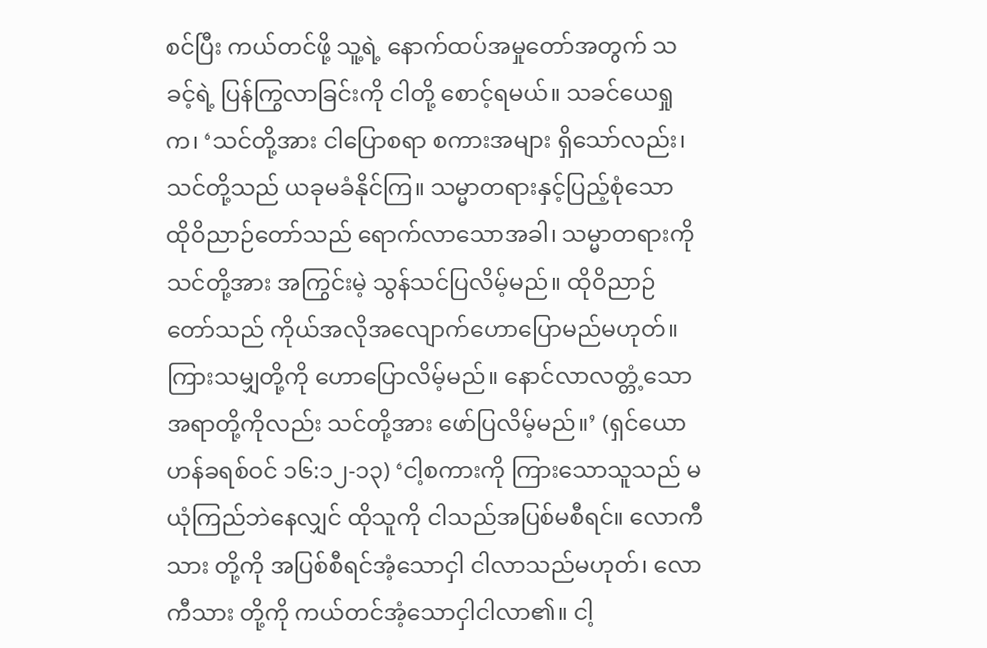စင်ပြီး ကယ်တင်ဖို့ သူ့ရဲ့ နောက်ထပ်အမှုတော်အတွက် သခင့်ရဲ့ ပြန်ကြွလာခြင်းကို ငါတို့ စောင့်ရမယ်။ သခင်ယေရှုက၊ ‘သင်တို့အား ငါပြောစရာ စကားအများ ရှိသော်လည်း၊ သင်တို့သည် ယခုမခံနိုင်ကြ။ သမ္မာတရားနှင့်ပြည့်စုံသော ထိုဝိညာဉ်တော်သည် ရောက်လာသောအခါ၊ သမ္မာတရားကို သင်တို့အား အကြွင်းမဲ့ သွန်သင်ပြလိမ့်မည်။ ထိုဝိညာဉ်တော်သည် ကိုယ်အလိုအလျောက်ဟောပြောမည်မဟုတ်။ ကြားသမျှတို့ကို ဟောပြောလိမ့်မည်။ နောင်လာလတ္တံ့သောအရာတို့ကိုလည်း သင်တို့အား ဖော်ပြလိမ့်မည်။’ (ရှင်ယောဟန်ခရစ်ဝင် ၁၆:၁၂-၁၃) ‘ငါ့စကားကို ကြားသောသူသည် မယုံကြည်ဘဲနေလျှင် ထိုသူကို ငါသည်အပြစ်မစီရင်။ လောကီသား တို့ကို အပြစ်စီရင်အံ့သောငှါ ငါလာသည်မဟုတ်၊ လောကီသား တို့ကို ကယ်တင်အံ့သောငှါငါလာ၏။ ငါ့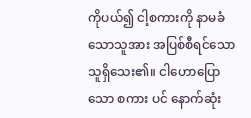ကိုပယ်၍ ငါ့စကားကို နာမခံသောသူအား အပြစ်စီရင်သောသူရှိသေး၏။ ငါဟောပြောသော စကား ပင် နောက်ဆုံး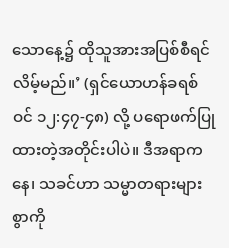သောနေ့၌ ထိုသူအားအပြစ်စီရင်လိမ့်မည်။’ (ရှင်ယောဟန်ခရစ်ဝင် ၁၂:၄၇-၄၈) လို့ ပရောဖက်ပြုထားတဲ့အတိုင်းပါပဲ။ ဒီအရာကနေ၊ သခင်ဟာ သမ္မာတရားများစွာကို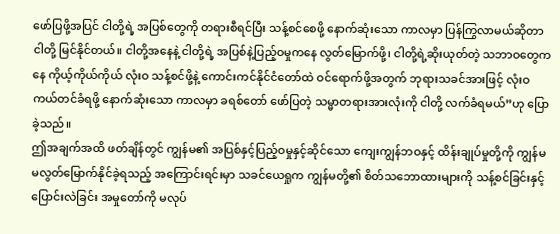ဖော်ပြဖို့အပြင် ငါတို့ရဲ့ အပြစ်တွေကို တရားစီရင်ပြီး သန့်စင်စေဖို့ နောက်ဆုံးသော ကာလမှာ ပြန်ကြွလာမယ်ဆိုတာ ငါတို့ မြင်နိုင်တယ်။ ငါတို့အနေနဲ့ ငါတို့ရဲ့ အပြစ်နဲ့ပြည့်ဝမှုကနေ လွတ်မြောက်ဖို့၊ ငါတို့ရဲ့ဆိုးယုတ်တဲ့ သဘာဝတွေကနေ ကိုယ့်ကိုယ်ကိုယ် လုံးဝ သန့်စင်ဖို့နဲ့ ကောင်းကင်နိုင်ငံတော်ထဲ ဝင်ရောက်ဖို့အတွက် ဘုရားသခင်အားဖြင့် လုံးဝ ကယ်တင်ခံရဖို့ နောက်ဆုံးသော ကာလမှာ ခရစ်တော် ဖော်ပြတဲ့ သမ္မာတရားအားလုံးကို ငါတို့ လက်ခံရမယ်”ဟု ပြောခဲ့သည်။
ဤအချက်အထိ ဖတ်ချိန်တွင် ကျွန်မ၏ အပြစ်နှင့်ပြည့်ဝမှုနှင့်ဆိုင်သော ကျေးကျွန်ဘဝနှင့် ထိန်းချုပ်မှုတို့ကို ကျွန်မ မလွတ်မြောက်နိုင်ခဲ့ရသည့် အကြောင်းရင်းမှာ သခင်ယေရှုက ကျွန်မတို့၏ စိတ်သဘောထားများကို သန့်စင်ခြင်းနှင့် ပြောင်းလဲခြင်း အမှုတော်ကို မလုပ်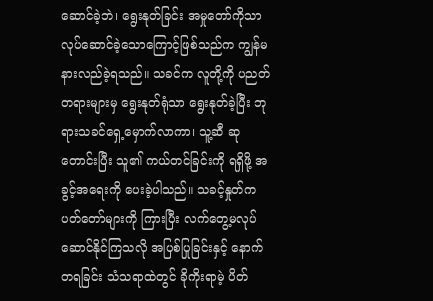ဆောင်ခဲ့ဘဲ၊ ရွေးနုတ်ခြင်း အမှုတော်ကိုသာ လုပ်ဆောင်ခဲ့သောကြောင့်ဖြစ်သည်က ကျွန်မ နားလည်ခဲ့ရသည်။ သခင်က လူတို့ကို ပညတ်တရားများမှ ရွေးနုတ်ရုံသာ ရွေးနုတ်ခဲ့ပြီး ဘုရားသခင်ရှေ့မှောက်လာကာ၊ သူ့ဆီ ဆုတောင်းပြီး သူ၏ ကယ်တင်ခြင်းကို ရရှိဖို့ အခွင့်အရေးကို ပေးခဲ့ပါသည်။ သခင့်နှုတ်ကပတ်တော်များကို ကြားပြီး လက်တွေ့မလုပ်ဆောင်နိုင်ကြသလို အပြစ်ပြုခြင်းနှင့် နောက်တရခြင်း သံသရာထဲတွင် ခိုကိုးရာမဲ့ ပိတ်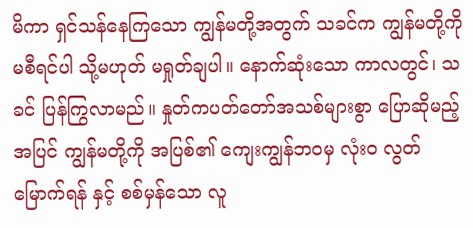မိကာ ရှင်သန်နေကြသော ကျွန်မတို့အတွက် သခင်က ကျွန်မတို့ကို မစီရင်ပါ သို့မဟုတ် မရှုတ်ချပါ။ နောက်ဆုံးသော ကာလတွင်၊ သခင် ပြန်ကြွလာမည်။ နှုတ်ကပတ်တော်အသစ်များစွာ ပြောဆိုမည့်အပြင် ကျွန်မတို့ကို အပြစ်၏ ကျေးကျွန်ဘဝမှ လုံးဝ လွတ်မြောက်ရန် နှင့် စစ်မှန်သော လူ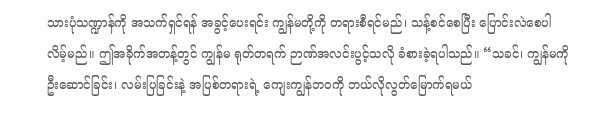သားပုံသဏ္ဍာန်ကို အသက်ရှင်ရန် အခွင့်ပေးရင်း ကျွန်မတို့ကို တရားစီရင်မည်၊ သန့်စင်စေပြီး ပြောင်းလဲစေပါလိမ့်မည်။ ဤအခိုက်အတန့်တွင် ကျွန်မ ရုတ်တရက် ဉာဏ်အလင်းပွင့်သလို ခံစားခဲ့ရပါသည်။ “သခင်၊ ကျွန်မကို ဦးဆောင်ခြင်း၊ လမ်းပြခြင်းနဲ့ အပြစ်တရားရဲ့ ကျေးကျွန်ဘဝကို ဘယ်လိုလွတ်မြောက်ရမယ်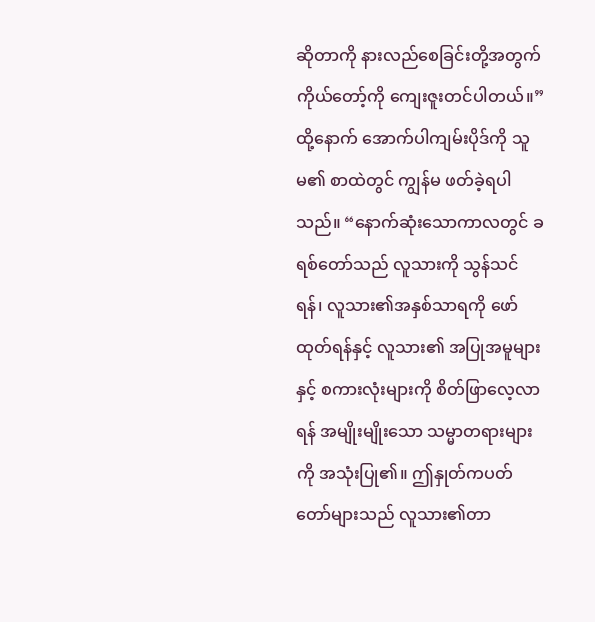ဆိုတာကို နားလည်စေခြင်းတို့အတွက် ကိုယ်တော့်ကို ကျေးဇူးတင်ပါတယ်။”
ထို့နောက် အောက်ပါကျမ်းပိုဒ်ကို သူမ၏ စာထဲတွင် ကျွန်မ ဖတ်ခဲ့ရပါသည်။ “နောက်ဆုံးသောကာလတွင် ခရစ်တော်သည် လူသားကို သွန်သင်ရန်၊ လူသား၏အနှစ်သာရကို ဖော်ထုတ်ရန်နှင့် လူသား၏ အပြုအမူများနှင့် စကားလုံးများကို စိတ်ဖြာလေ့လာရန် အမျိုးမျိုးသော သမ္မာတရားများကို အသုံးပြု၏။ ဤနှုတ်ကပတ်တော်များသည် လူသား၏တာ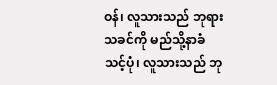ဝန်၊ လူသားသည် ဘုရားသခင်ကို မည်သို့နာခံသင့်ပုံ၊ လူသားသည် ဘု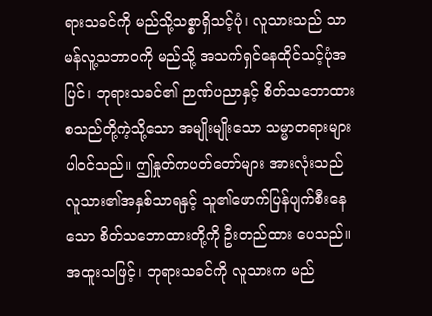ရားသခင်ကို မည်သို့သစ္စာရှိသင့်ပုံ၊ လူသားသည် သာမန်လူ့သဘာဝကို မည်သို့ အသက်ရှင်နေထိုင်သင့်ပုံအပြင်၊ ဘုရားသခင်၏ ဉာဏ်ပညာနှင့် စိတ်သဘောထား စသည်တို့ကဲ့သို့သော အမျိုးမျိုးသော သမ္မာတရားများ ပါဝင်သည်။ ဤနှုတ်ကပတ်တော်များ အားလုံးသည် လူသား၏အနှစ်သာရနှင့် သူ၏ဖောက်ပြန်ပျက်စီးနေသော စိတ်သဘောထားတို့ကို ဦးတည်ထား ပေသည်။ အထူးသဖြင့်၊ ဘုရားသခင်ကို လူသားက မည်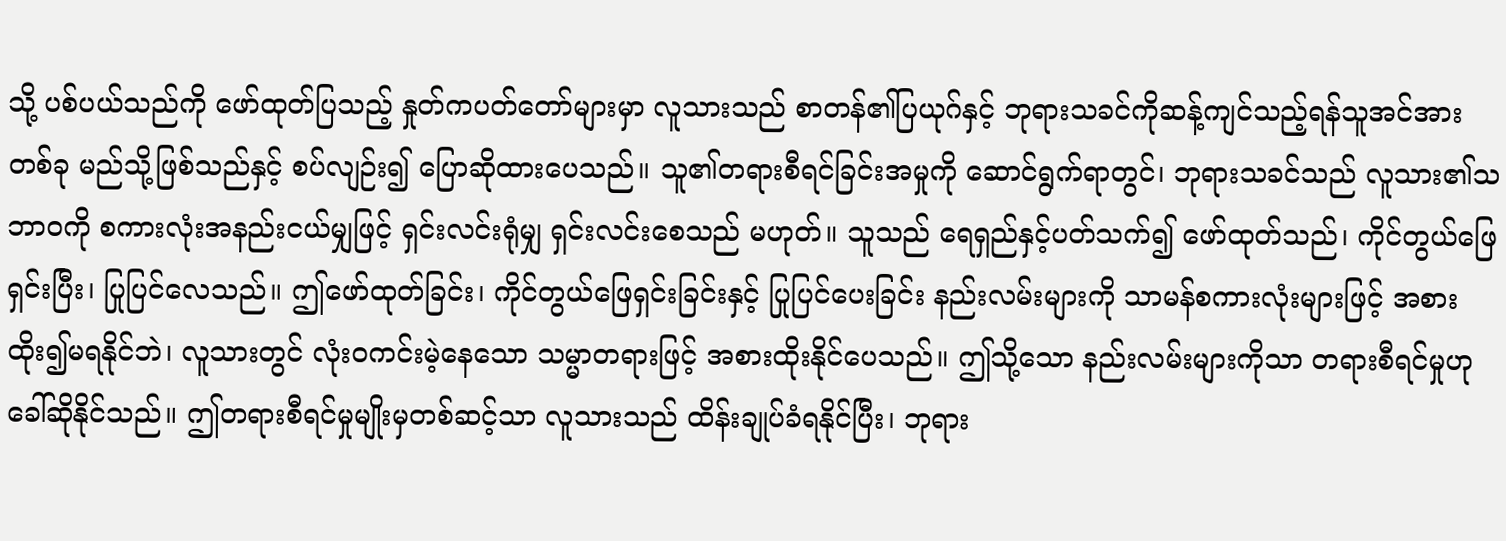သို့ ပစ်ပယ်သည်ကို ဖော်ထုတ်ပြသည့် နှုတ်ကပတ်တော်များမှာ လူသားသည် စာတန်၏ပြယုဂ်နှင့် ဘုရားသခင်ကိုဆန့်ကျင်သည့်ရန်သူအင်အား တစ်ခု မည်သို့ဖြစ်သည်နှင့် စပ်လျဉ်း၍ ပြောဆိုထားပေသည်။ သူ၏တရားစီရင်ခြင်းအမှုကို ဆောင်ရွက်ရာတွင်၊ ဘုရားသခင်သည် လူသား၏သဘာဝကို စကားလုံးအနည်းငယ်မျှဖြင့် ရှင်းလင်းရုံမျှ ရှင်းလင်းစေသည် မဟုတ်။ သူသည် ရေရှည်နှင့်ပတ်သက်၍ ဖော်ထုတ်သည်၊ ကိုင်တွယ်ဖြေရှင်းပြီး၊ ပြုပြင်လေသည်။ ဤဖော်ထုတ်ခြင်း၊ ကိုင်တွယ်ဖြေရှင်းခြင်းနှင့် ပြုပြင်ပေးခြင်း နည်းလမ်းများကို သာမန်စကားလုံးများဖြင့် အစားထိုး၍မရနိုင်ဘဲ၊ လူသားတွင် လုံးဝကင်းမဲ့နေသော သမ္မာတရားဖြင့် အစားထိုးနိုင်ပေသည်။ ဤသို့သော နည်းလမ်းများကိုသာ တရားစီရင်မှုဟု ခေါ်ဆိုနိုင်သည်။ ဤတရားစီရင်မှုမျိုးမှတစ်ဆင့်သာ လူသားသည် ထိန်းချုပ်ခံရနိုင်ပြီး၊ ဘုရား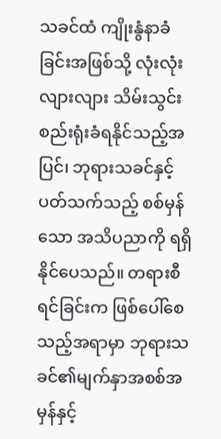သခင်ထံ ကျိုးနွံနာခံခြင်းအဖြစ်သို့ လုံးလုံးလျားလျား သိမ်းသွင်းစည်းရုံးခံရနိုင်သည့်အပြင်၊ ဘုရားသခင်နှင့် ပတ်သက်သည့် စစ်မှန်သော အသိပညာကို ရရှိနိုင်ပေသည်။ တရားစီရင်ခြင်းက ဖြစ်ပေါ်စေသည့်အရာမှာ ဘုရားသခင်၏မျက်နှာအစစ်အမှန်နှင့်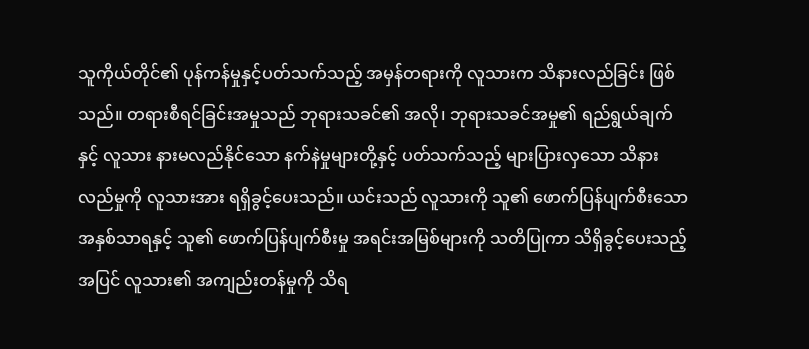သူကိုယ်တိုင်၏ ပုန်ကန်မှုနှင့်ပတ်သက်သည့် အမှန်တရားကို လူသားက သိနားလည်ခြင်း ဖြစ်သည်။ တရားစီရင်ခြင်းအမှုသည် ဘုရားသခင်၏ အလို၊ ဘုရားသခင်အမှု၏ ရည်ရွယ်ချက်နှင့် လူသား နားမလည်နိုင်သော နက်နဲမှုများတို့နှင့် ပတ်သက်သည့် များပြားလှသော သိနားလည်မှုကို လူသားအား ရရှိခွင့်ပေးသည်။ ယင်းသည် လူသားကို သူ၏ ဖောက်ပြန်ပျက်စီးသော အနှစ်သာရနှင့် သူ၏ ဖောက်ပြန်ပျက်စီးမှု အရင်းအမြစ်များကို သတိပြုကာ သိရှိခွင့်ပေးသည့်အပြင် လူသား၏ အကျည်းတန်မှုကို သိရ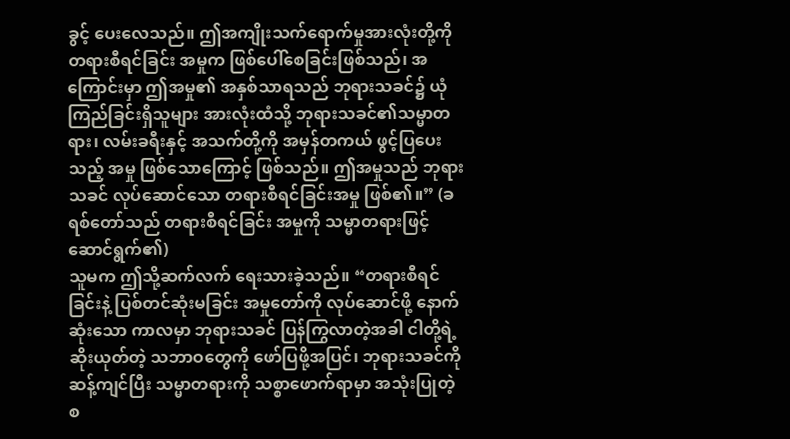ခွင့် ပေးလေသည်။ ဤအကျိုးသက်ရောက်မှုအားလုံးတို့ကို တရားစီရင်ခြင်း အမှုက ဖြစ်ပေါ်စေခြင်းဖြစ်သည်၊ အကြောင်းမှာ ဤအမှု၏ အနှစ်သာရသည် ဘုရားသခင်၌ ယုံကြည်ခြင်းရှိသူများ အားလုံးထံသို့ ဘုရားသခင်၏သမ္မာတရား၊ လမ်းခရီးနှင့် အသက်တို့ကို အမှန်တကယ် ဖွင့်ပြပေးသည့် အမှု ဖြစ်သောကြောင့် ဖြစ်သည်။ ဤအမှုသည် ဘုရားသခင် လုပ်ဆောင်သော တရားစီရင်ခြင်းအမှု ဖြစ်၏။” (ခရစ်တော်သည် တရားစီရင်ခြင်း အမှုကို သမ္မာတရားဖြင့် ဆောင်ရွက်၏)
သူမက ဤသို့ဆက်လက် ရေးသားခဲ့သည်။ “တရားစီရင်ခြင်းနဲ့ ပြစ်တင်ဆုံးမခြင်း အမှုတော်ကို လုပ်ဆောင်ဖို့ နောက်ဆုံးသော ကာလမှာ ဘုရားသခင် ပြန်ကြွလာတဲ့အခါ ငါတို့ရဲ့ ဆိုးယုတ်တဲ့ သဘာဝတွေကို ဖော်ပြဖို့အပြင်၊ ဘုရားသခင်ကို ဆန့်ကျင်ပြီး သမ္မာတရားကို သစ္စာဖောက်ရာမှာ အသုံးပြုတဲ့ စ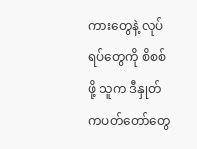ကားတွေနဲ့ လုပ်ရပ်တွေကို စိစစ်ဖို့ သူက ဒီနှုတ်ကပတ်တော်တွေ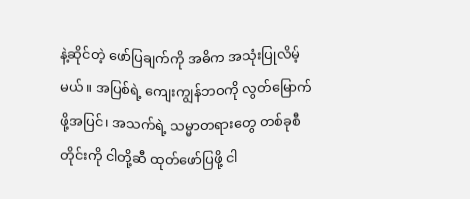နဲ့ဆိုင်တဲ့ ဖော်ပြချက်ကို အဓိက အသုံးပြုလိမ့်မယ်။ အပြစ်ရဲ့ ကျေးကျွန်ဘဝကို လွတ်မြောက်ဖို့အပြင်၊ အသက်ရဲ့ သမ္မာတရားတွေ တစ်ခုစီတိုင်းကို ငါတို့ဆီ ထုတ်ဖော်ပြဖို့ ငါ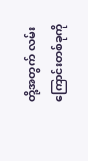တို့အတွက် လမ်းကြောင်းတစ်ခုကို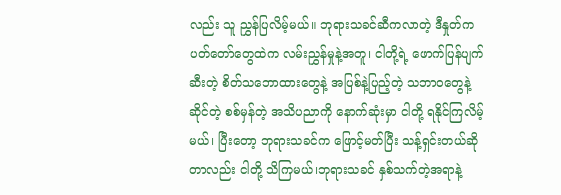လည်း သူ ညွှန်ပြလိမ့်မယ်။ ဘုရားသခင်ဆီကလာတဲ့ ဒီနှုတ်ကပတ်တော်တွေထဲက လမ်းညွှန်မှုနဲ့အတူ၊ ငါတို့ရဲ့ ဖောက်ပြန်ပျက်ဆီးတဲ့ စိတ်သဘောထားတွေနဲ့ အပြစ်နဲ့ပြည့်တဲ့ သဘာဝတွေနဲ့ဆိုင်တဲ့ စစ်မှန်တဲ့ အသိပညာကို နောက်ဆုံးမှာ ငါတို့ ရနိုင်ကြလိမ့်မယ်၊ ပြီးတော့ ဘုရားသခင်က ဖြောင့်မတ်ပြီး သန့်ရှင်းတယ်ဆိုတာလည်း ငါတို့ သိကြမယ်၊ဘုရားသခင် နှစ်သက်တဲ့အရာနဲ့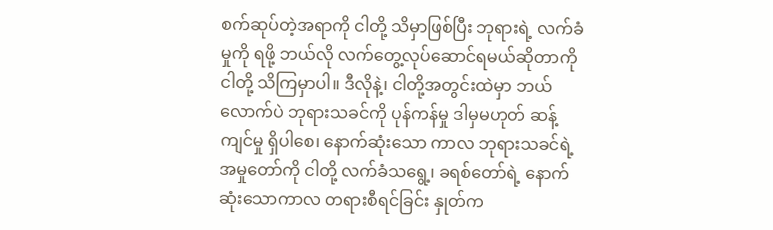စက်ဆုပ်တဲ့အရာကို ငါတို့ သိမှာဖြစ်ပြီး ဘုရားရဲ့ လက်ခံမှုကို ရဖို့ ဘယ်လို လက်တွေ့လုပ်ဆောင်ရမယ်ဆိုတာကို ငါတို့ သိကြမှာပါ။ ဒီလိုနဲ့၊ ငါတို့အတွင်းထဲမှာ ဘယ်လောက်ပဲ ဘုရားသခင်ကို ပုန်ကန်မှု ဒါမှမဟုတ် ဆန့်ကျင်မှု ရှိပါစေ၊ နောက်ဆုံးသော ကာလ ဘုရားသခင်ရဲ့ အမှုတော်ကို ငါတို့ လက်ခံသရွေ့၊ ခရစ်တော်ရဲ့ နောက်ဆုံးသောကာလ တရားစီရင်ခြင်း နှုတ်က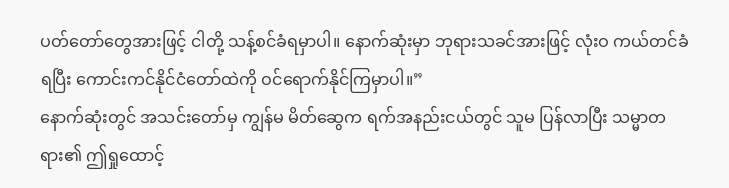ပတ်တော်တွေအားဖြင့် ငါတို့ သန့်စင်ခံရမှာပါ။ နောက်ဆုံးမှာ ဘုရားသခင်အားဖြင့် လုံးဝ ကယ်တင်ခံရပြီး ကောင်းကင်နိုင်ငံတော်ထဲကို ဝင်ရောက်နိုင်ကြမှာပါ။”
နောက်ဆုံးတွင် အသင်းတော်မှ ကျွန်မ မိတ်ဆွေက ရက်အနည်းငယ်တွင် သူမ ပြန်လာပြီး သမ္မာတရား၏ ဤရှုထောင့်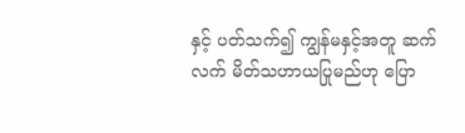နှင့် ပတ်သက်၍ ကျွန်မနှင့်အတူ ဆက်လက် မိတ်သဟာယပြုမည်ဟု ပြော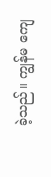ခဲ့သည်။ ကျွန်မ ကျေ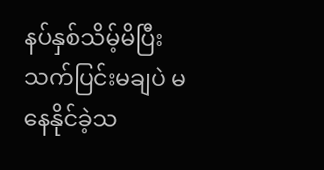နပ်နှစ်သိမ့်မိပြီး သက်ပြင်းမချပဲ မနေနိုင်ခဲ့သ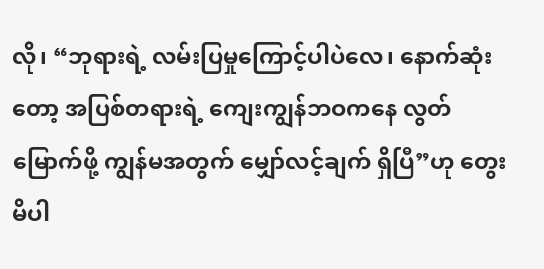လို၊ “ဘုရားရဲ့ လမ်းပြမှုကြောင့်ပါပဲလေ၊ နောက်ဆုံးတော့ အပြစ်တရားရဲ့ ကျေးကျွန်ဘဝကနေ လွတ်မြောက်ဖို့ ကျွန်မအတွက် မျှော်လင့်ချက် ရှိပြီ”ဟု တွေးမိပါ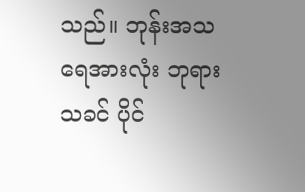သည်။ ဘုန်းအသရေအားလုံး ဘုရားသခင် ပိုင်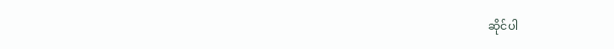ဆိုင်ပါ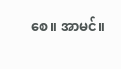စေ။ အာမင်။